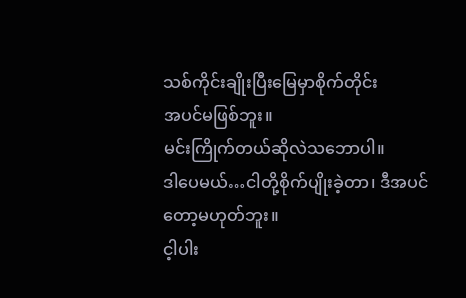သစ်ကိုင်းချိုးပြီးမြေမှာစိုက်တိုင်း
အပင်မဖြစ်ဘူး။
မင်းကြိုက်တယ်ဆိုလဲသဘောပါ။
ဒါပေမယ်…ငါတို့စိုက်ပျိုးခဲ့တာ၊ ဒီအပင်တော့မဟုတ်ဘူး။
င့ါပါး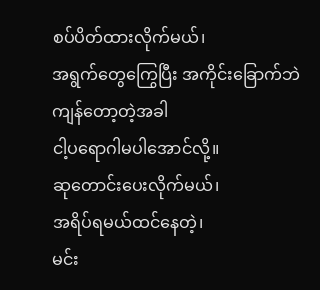စပ်ပိတ်ထားလိုက်မယ်၊
အရွက်တွေကြွေပြီး အကိုင်းခြောက်ဘဲ ကျန်တော့တဲ့အခါ
ငါ့ပရောဂါမပါအောင်လို့။
ဆုတောင်းပေးလိုက်မယ်၊
အရိပ်ရမယ်ထင်နေတဲ့၊
မင်း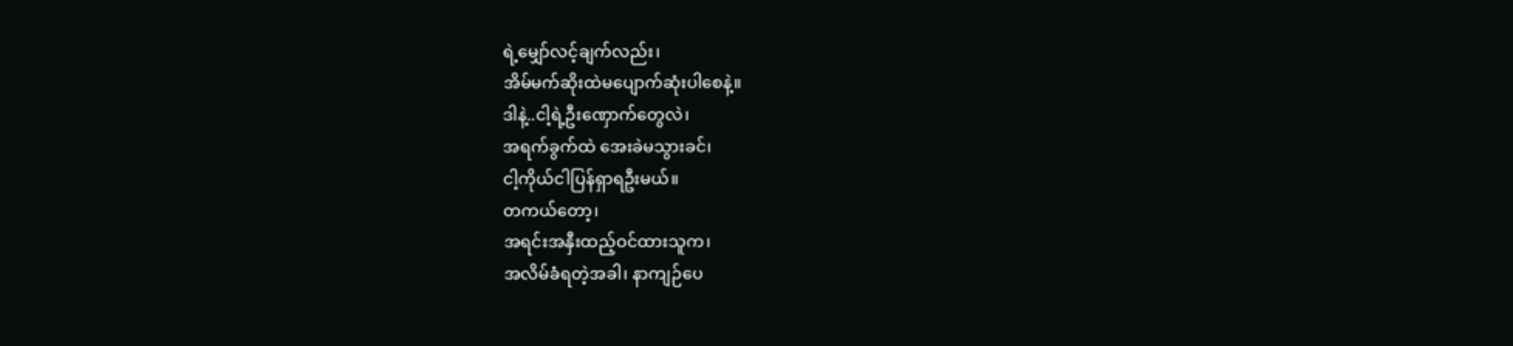ရဲ့မျှော်လင့်ချက်လည်း၊
အိမ်မက်ဆိုးထဲမပျောက်ဆုံးပါစေနဲ့။
ဒါနဲ့..ငါ့ရဲ့ဦးဏှောက်တွေလဲ၊
အရက်ခွက်ထဲ အေးခဲမသွားခင်၊
ငါ့ကိုယ်ငါပြန်ရှာရဦးမယ်။
တကယ်တော့၊
အရင်းအနှီးထည့်ဝင်ထားသူက၊
အလိမ်ခံရတဲ့အခါ၊ နာကျဉ်ပေ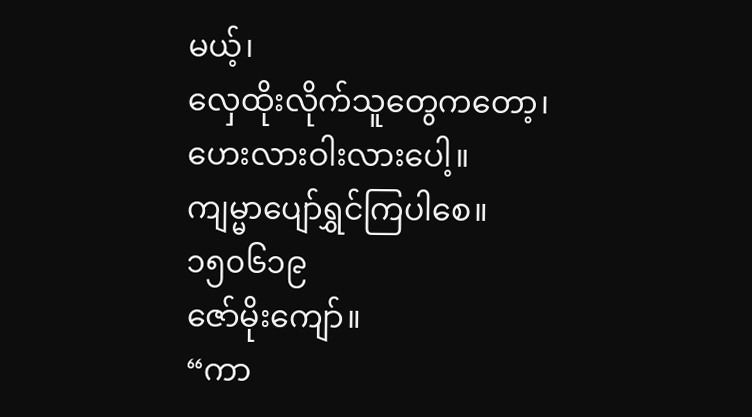မယ့်၊
လှေထိုးလိုက်သူတွေကတော့၊
ဟေးလားဝါးလားပေါ့။
ကျမ္မာပျော်ရွှင်ကြပါစေ။
၁၅၀၆၁၉
ဇော်မိုးကျော်။
“ကာ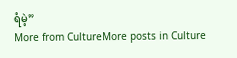ရံမဲ့”
More from CultureMore posts in Culture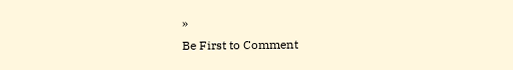»
Be First to Comment